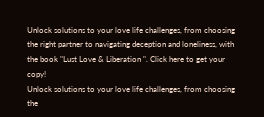Unlock solutions to your love life challenges, from choosing the right partner to navigating deception and loneliness, with the book "Lust Love & Liberation ". Click here to get your copy!
Unlock solutions to your love life challenges, from choosing the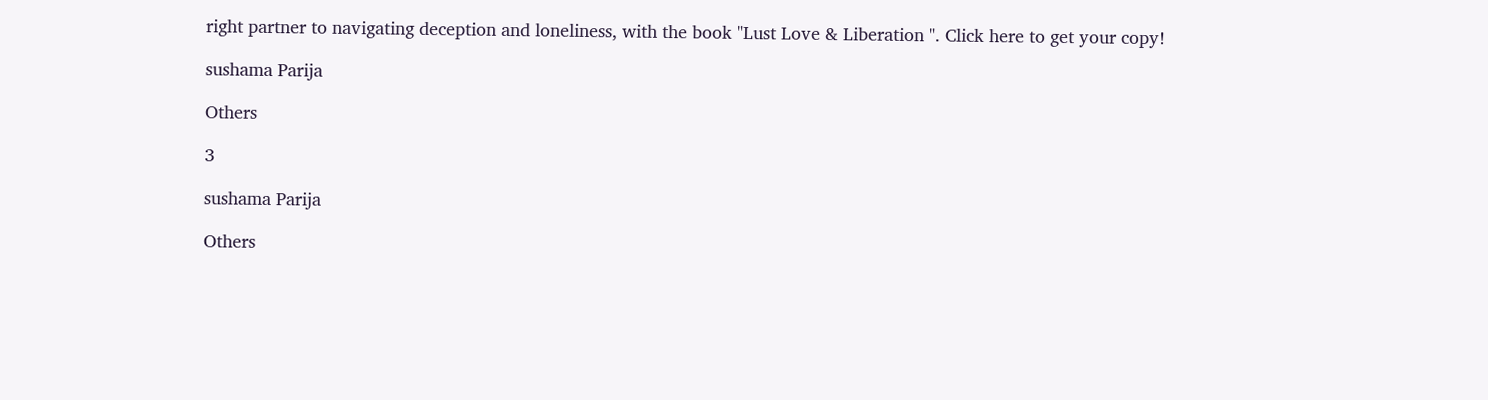right partner to navigating deception and loneliness, with the book "Lust Love & Liberation ". Click here to get your copy!

sushama Parija

Others

3

sushama Parija

Others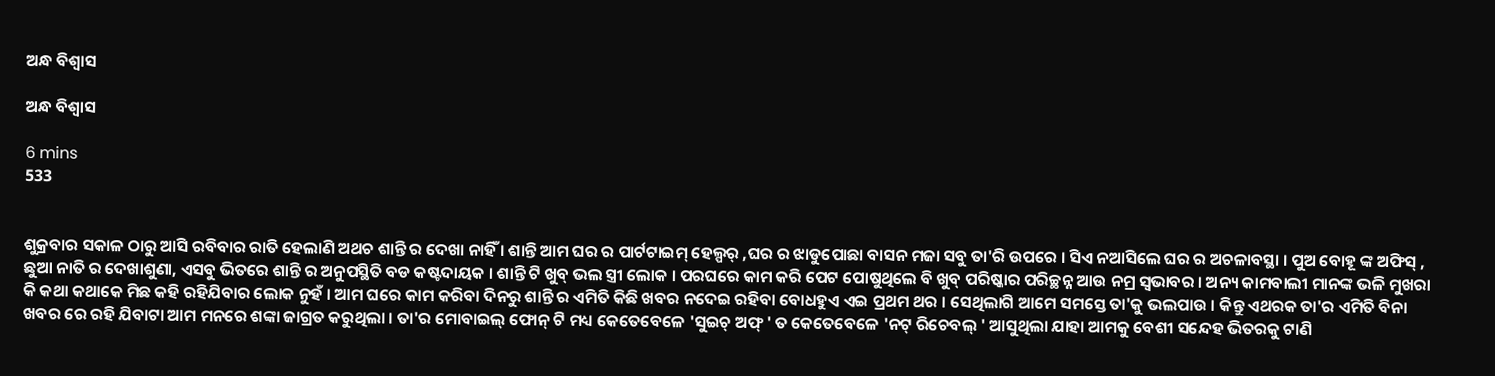ଅନ୍ଧ ବିଶ୍ଵାସ

ଅନ୍ଧ ବିଶ୍ଵାସ

6 mins
533


ଶୁକ୍ରବାର ସକାଳ ଠାରୁ ଆସି ରବିବାର ରାତି ହେଲାଣି ଅଥଚ ଶାନ୍ତି ର ଦେଖା ନାହିଁ । ଶାନ୍ତି ଆମ ଘର ର ପାର୍ଟଟାଇମ୍ ହେଲ୍ପର୍ ,ଘର ର ଝାଡୁପୋଛା ବାସନ ମଜା ସବୁ ତା'ରି ଉପରେ । ସିଏ ନଆସିଲେ ଘର ର ଅଚଳାବସ୍ଥା । ପୁଅ ବୋହୂ ଙ୍କ ଅଫିସ୍ , ଛୁଆ ନାତି ର ଦେଖାଶୁଣା, ଏସବୁ ଭିତରେ ଶାନ୍ତି ର ଅନୁପସ୍ଥିତି ବଡ କଷ୍ଟଦାୟକ । ଶାନ୍ତି ଟି ଖୁବ୍ ଭଲ ସ୍ତ୍ରୀ ଲୋକ । ପରଘରେ କାମ କରି ପେଟ ପୋଷୁଥିଲେ ବି ଖୁବ୍ ପରିଷ୍କାର ପରିଚ୍ଛନ୍ନ ଆଉ ନମ୍ର ସ୍ବଭାବର । ଅନ୍ୟ କାମବାଲୀ ମାନଙ୍କ ଭଳି ମୁଖରା କି କଥା କଥାକେ ମିଛ କହି ରହିଯିବାର ଲୋକ ନୁହଁ । ଆମ ଘରେ କାମ କରିବା ଦିନରୁ ଶାନ୍ତି ର ଏମିତି କିଛି ଖବର ନଦେଇ ରହିବା ବୋଧହୁଏ ଏଇ ପ୍ରଥମ ଥର । ସେଥିଲାଗି ଆମେ ସମସ୍ତେ ତା'କୁ ଭଲପାଉ । କିନ୍ତୁ ଏଥରକ ତା'ର ଏମିତି ବିନା ଖବର ରେ ରହି ଯିବାଟା ଆମ ମନରେ ଶଙ୍କା ଜାଗ୍ରତ କରୁଥିଲା । ତା'ର ମୋବାଇଲ୍ ଫୋନ୍ ଟି ମଧ୍ୟ କେତେବେଳେ 'ସୁଇଚ୍ ଅଫ୍ ' ତ କେତେବେଳେ 'ନଟ୍ ରିଚେବଲ୍ ' ଆସୁଥିଲା ଯାହା ଆମକୁ ବେଶୀ ସନ୍ଦେହ ଭିତରକୁ ଟାଣି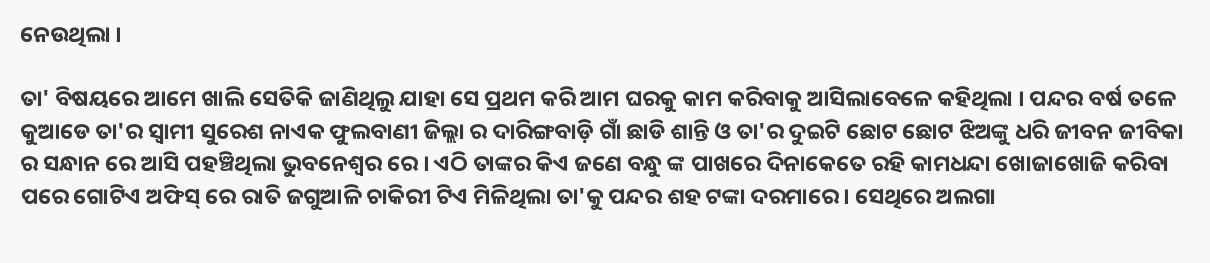ନେଉଥିଲା ।

ତା' ବିଷୟରେ ଆମେ ଖାଲି ସେତିକି ଜାଣିଥିଲୁ ଯାହା ସେ ପ୍ରଥମ କରି ଆମ ଘରକୁ କାମ କରିବାକୁ ଆସିଲାବେଳେ କହିଥିଲା । ପନ୍ଦର ବର୍ଷ ତଳେ କୁଆଡେ ତା'ର ସ୍ବାମୀ ସୁରେଶ ନାଏକ ଫୁଲବାଣୀ ଜିଲ୍ଲା ର ଦାରିଙ୍ଗବାଡ଼ି ଗାଁ ଛାଡି ଶାନ୍ତି ଓ ତା'ର ଦୁଇଟି ଛୋଟ ଛୋଟ ଝିଅଙ୍କୁ ଧରି ଜୀବନ ଜୀବିକା ର ସନ୍ଧାନ ରେ ଆସି ପହଞ୍ଚିଥିଲା ଭୁବନେଶ୍ବର ରେ । ଏଠି ତାଙ୍କର କିଏ ଜଣେ ବନ୍ଧୁ ଙ୍କ ପାଖରେ ଦିନାକେତେ ରହି କାମଧନ୍ଦା ଖୋଜାଖୋଜି କରିବା ପରେ ଗୋଟିଏ ଅଫିସ୍ ରେ ରାତି ଜଗୁଆଳି ଚାକିରୀ ଟିଏ ମିଳିଥିଲା ତା'କୁ ପନ୍ଦର ଶହ ଟଙ୍କା ଦରମାରେ । ସେଥିରେ ଅଲଗା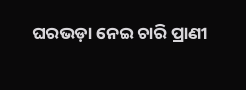ଘରଭଡ଼ା ନେଇ ଚାରି ପ୍ରାଣୀ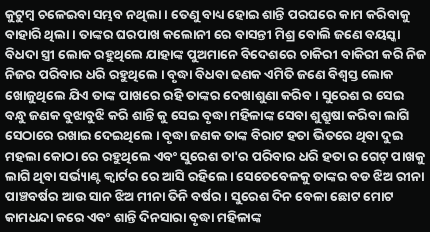କୁଟୁମ୍ବ ଚଳେଇବା ସମ୍ଭବ ନଥିଲା । ତେଣୁ ବାଧ୍ୟ ହୋଇ ଶାନ୍ତି ପରଘରେ କାମ କରିବାକୁ ବାହାରି ଥିଲା । ତାଙ୍କର ଘରପାଖ କଲୋନୀ ରେ ବାସନ୍ତୀ ମିଶ୍ର ବୋଲି ଜଣେ ବୟସ୍କା ବିଧଦା ସ୍ତ୍ରୀ ଲୋକ ରହୁଥିଲେ ଯାହାଙ୍କ ପୁଅମାନେ ବିଦେଶରେ ଚାକିରୀ ବାକିରୀ କରି ନିଜ ନିଜର ପରିବାର ଧରି ରହୁଥିଲେ । ବୃଦ୍ଧା ବିଧବା ଢଣକ ଏମିତି ଜଣେ ବିଶ୍ବସ୍ତ ଲୋକ ଖୋଜୁଥିଲେ ଯିଏ ତାଙ୍କ ପାଖରେ ରହି ତାଙ୍କର ଦେଖାଶୁଣା କରିବ । ସୁରେଶ ର ସେଇ ବନ୍ଧୁ ଜଣକ ବୁଝାବୁଝି କରି ଶାନ୍ତି କୁ ସେଇ ବୃଦ୍ଧା ମହିଳାଙ୍କ ସେବା ଶୁଶ୍ରୁଷା କରିବା ଲାଗି ସେଠାରେ ରଖାଇ ଦେଇଥିଲେ । ବୃଦ୍ଧା ଜଣକ ତାଙ୍କ ବିରାଟ ହତା ଭିତରେ ଥିବା ଦୁଇ ମହଲା କୋଠା ରେ ରହୁଥିଲେ ଏବଂ ସୁରେଶ ତା'ର ପରିବାର ଧରି ହତା ର ଗେଟ୍ ପାଖକୁ ଲାଗି ଥିବା ସର୍ଭ୍ୟାଣ୍ଟ କ୍ଵାର୍ଟର ରେ ଆସି ରହିଲେ। ସେତେବେଳକୁ ତାଙ୍କର ବଡ ଝିଅ ରୀନା ପାଞ୍ଚବର୍ଷର ଆଉ ସାନ ଝିଅ ମୀନା ତିନି ବର୍ଷର। ସୁରେଶ ଦିନ ବେଳା ଛୋଟ ମୋଟ କାମଧନ୍ଦା କରେ ଏବଂ ଶାନ୍ତି ଦିନସାରା ବୃଦ୍ଧା ମହିଳାଙ୍କ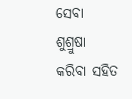ସେବା ଶୁଶ୍ରୁଷା କରିବା ସହିତ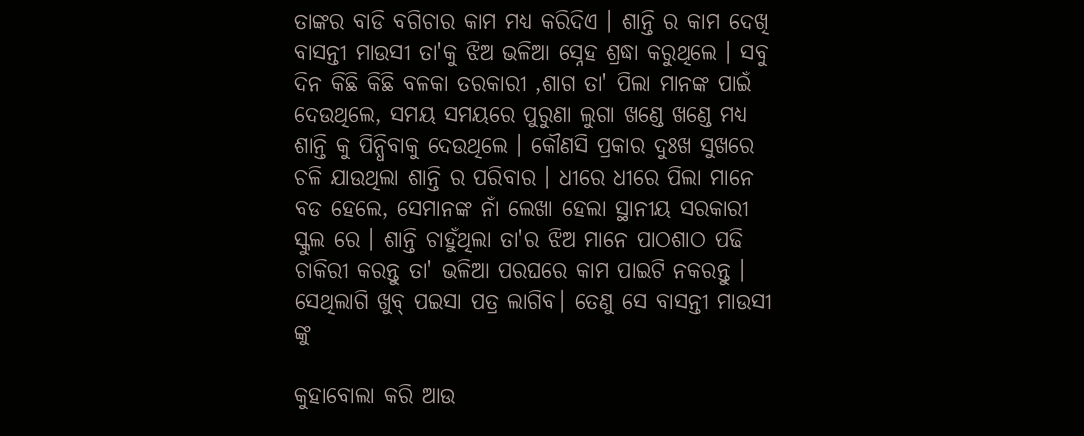ତାଙ୍କର ବାଡି ବଗିଚାର କାମ ମଧ୍ୟ କରିଦିଏ । ଶାନ୍ତି ର କାମ ଦେଖି ବାସନ୍ତୀ ମାଉସୀ ତା'କୁ ଝିଅ ଭଳିଆ ସ୍ନେହ ଶ୍ରଦ୍ଧା କରୁଥିଲେ । ସବୁ ଦିନ କିଛି କିଛି ବଳକା ତରକାରୀ ,ଶାଗ ତା' ପିଲା ମାନଙ୍କ ପାଇଁ ଦେଉଥିଲେ, ସମୟ ସମୟରେ ପୁରୁଣା ଲୁଗା ଖଣ୍ଡେ ଖଣ୍ଡେ ମଧ୍ୟ ଶାନ୍ତି କୁ ପିନ୍ଧିବାକୁ ଦେଉଥିଲେ । କୌଣସି ପ୍ରକାର ଦୁଃଖ ସୁଖରେ ଚଳି ଯାଉଥିଲା ଶାନ୍ତି ର ପରିବାର । ଧୀରେ ଧୀରେ ପିଲା ମାନେ ବଡ ହେଲେ, ସେମାନଙ୍କ ନାଁ ଲେଖା ହେଲା ସ୍ଥାନୀୟ ସରକାରୀ ସ୍କୁଲ ରେ । ଶାନ୍ତି ଚାହୁଁଥିଲା ତା'ର ଝିଅ ମାନେ ପାଠଶାଠ ପଢି ଚାକିରୀ କରନ୍ତୁ ତା' ଭଳିଆ ପରଘରେ କାମ ପାଇଟି ନକରନ୍ତୁ । ସେଥିଲାଗି ଖୁବ୍ ପଇସା ପତ୍ର ଲାଗିବ। ତେଣୁ ସେ ବାସନ୍ତୀ ମାଉସୀ ଙ୍କୁ

କୁହାବୋଲା କରି ଆଉ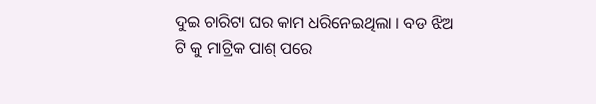ଦୁଇ ଚାରିଟା ଘର କାମ ଧରିନେଇଥିଲା । ବଡ ଝିଅ ଟି କୁ ମାଟ୍ରିକ ପାଶ୍ ପରେ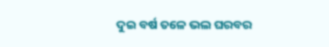ଦୁଇ ବର୍ଷ ତଳେ ଭଲ ଘରବର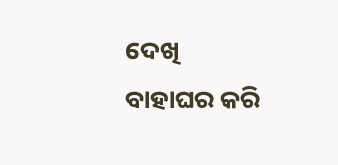ଦେଖି ବାହାଘର କରି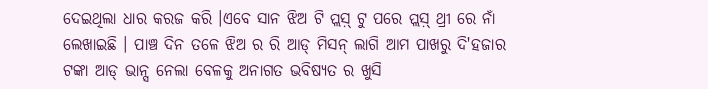ଦେଇଥିଲା ଧାର କରଜ କରି ।ଏବେ ସାନ ଝିଅ ଟି ପ୍ଲସ଼୍ ଟୁ ପରେ ପ୍ଲସ଼୍ ଥ୍ରୀ ରେ ନାଁ ଲେଖାଇଛି । ପାଞ୍ଚ ଦିନ ତଳେ ଝିଅ ର ରି ଆଡ୍ ମିସନ୍ ଲାଗି ଆମ ପାଖରୁ ଦି'ହଜାର ଟଙ୍କା ଆଡ୍ ଭାନ୍ସ ନେଲା ବେଳକୁ ଅନାଗତ ଭବିଷ୍ୟତ ର ଖୁସି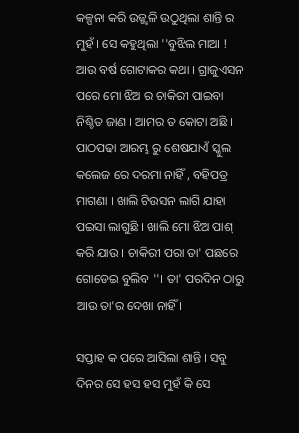କଳ୍ପନା କରି ଉଜ୍ଜ୍ବଳି ଉଠୁଥିଲା ଶାନ୍ତି ର ମୁହଁ । ସେ କହୁଥିଲା ''ବୁଝିଲ ମାଆ ! ଆଉ ବର୍ଷ ଗୋଟାକର କଥା । ଗ୍ରାଜୁଏସନ ପରେ ମୋ ଝିଅ ର ଚାକିରୀ ପାଇବା ନିଶ୍ଚିତ ଜାଣ । ଆମର ତ କୋଟା ଅଛି । ପାଠପଢା ଆରମ୍ଭ ରୁ ଶେଷଯାଏଁ ସ୍କୁଲ କଲେଜ ରେ ଦରମା ନାହିଁ , ବହିପତ୍ର ମାଗଣା । ଖାଲି ଟିଉସନ ଲାଗି ଯାହା ପଇସା ଲାଗୁଛି । ଖାଲି ମୋ ଝିଅ ପାଶ୍ କରି ଯାଉ । ଚାକିରୀ ପରା ତା' ପଛରେ ଗୋଡେଇ ବୁଲିବ ''। ତା' ପରଦିନ ଠାରୁ ଆଉ ତା'ର ଦେଖା ନାହିଁ ।

ସପ୍ତାହ କ ପରେ ଆସିଲା ଶାନ୍ତି । ସବୁ ଦିନର ସେ ହସ ହସ ମୁହଁ କି ସେ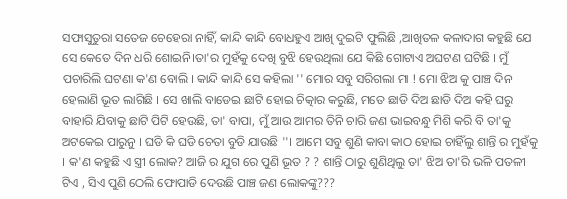ସଫାସୁତୁରା ସତେଜ ଚେହେରା ନାହିଁ, କାନ୍ଦି କାନ୍ଦି ବୋଧହୁଏ ଆଖି ଦୁଇଟି ଫୁଲିଛି ,ଆଖିତଳ କଳାଦାଗ କହୁଛି ଯେ ସେ କେତେ ଦିନ ଧରି ଶୋଇନି।ତା'ର ମୁହଁକୁ ଦେଖି ବୁଝି ହେଉଥିଲା ଯେ କିଛି ଗୋଟାଏ ଅଘଟଣ ଘଟିଛି । ମୁଁ ପଚାରିଲି ଘଟଣା କ'ଣ ବୋଲି । କାନ୍ଦି କାନ୍ଦି ସେ କହିଲା '' ମୋର ସବୁ ସରିଗଲା ମା ! ମୋ ଝିଅ କୁ ପାଞ୍ଚ ଦିନ ହେଲାଣି ଭୂତ ଲାଗିଛି । ସେ ଖାଲି ବାଡେଇ ଛାଟି ହୋଇ ଚିତ୍କାର କରୁଛି, ମତେ ଛାଡି ଦିଅ ଛାଡି ଦିଅ କହି ଘରୁ ବାହାରି ଯିବାକୁ ଛାଟି ପିଟି ହେଉଛି, ତା' ବାପା, ମୁଁ ଆଉ ଆମର ତିନି ଚାରି ଜଣ ଭାଇବନ୍ଧୁ ମିଶି କରି ବି ତା'କୁ ଅଟକେଇ ପାରୁନୁ । ଘଡି କି ଘଡି ଚେତା ବୁଡି ଯାଉଛି ''। ଆମେ ସବୁ ଶୁଣି କାବା କାଠ ହୋଇ ଚାହିଁଲୁ ଶାନ୍ତି ର ମୁହଁକୁ । କ'ଣ କହୁଛି ଏ ସ୍ତ୍ରୀ ଲୋକ? ଆଜି ର ଯୁଗ ରେ ପୁଣି ଭୂତ ? ? ଶାନ୍ତି ଠାରୁ ଶୁଣିଥିଲୁ ତା' ଝିଅ ତା'ରି ଭଳି ପତଳୀ ଟିଏ , ସିଏ ପୁଣି ଠେଲି ଫୋପାଡି ଦେଉଛି ପାଞ୍ଚ ଜଣ ଲୋକଙ୍କୁ???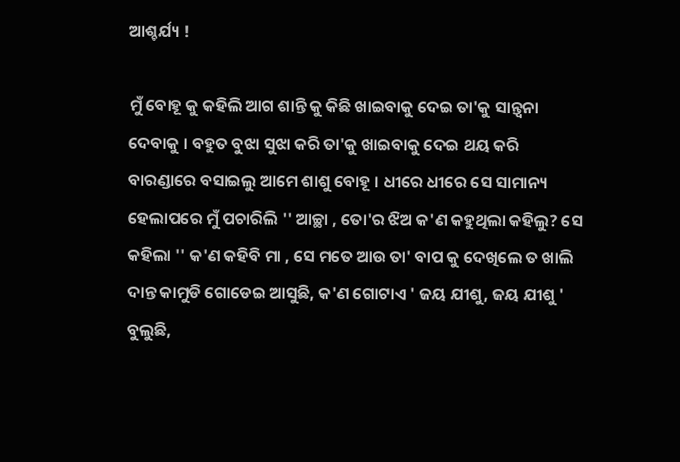ଆଶ୍ଚର୍ଯ୍ୟ !

ମୁଁ ବୋହୂ କୁ କହିଲି ଆଗ ଶାନ୍ତି କୁ କିଛି ଖାଇବାକୁ ଦେଇ ତା'କୁ ସାନ୍ତ୍ବନା ଦେବାକୁ । ବହୁତ ବୁଝା ସୁଝା କରି ତା'କୁ ଖାଇବାକୁ ଦେଇ ଥୟ କରି ବାରଣ୍ଡାରେ ବସାଇଲୁ ଆମେ ଶାଶୁ ବୋହୂ । ଧୀରେ ଧୀରେ ସେ ସାମାନ୍ୟ ହେଲାପରେ ମୁଁ ପଚାରିଲି '' ଆଚ୍ଛା , ତୋ'ର ଝିଅ କ'ଣ କହୁଥିଲା କହିଲୁ? ସେ କହିଲା '' କ'ଣ କହିବି ମା , ସେ ମତେ ଆଉ ତା' ବାପ କୁ ଦେଖିଲେ ତ ଖାଲି ଦାନ୍ତ କାମୁଡି ଗୋଡେଇ ଆସୁଛି, କ'ଣ ଗୋଟାଏ ' ଜୟ ଯୀଶୁ, ଜୟ ଯୀଶୁ ' ବୁଲୁଛି,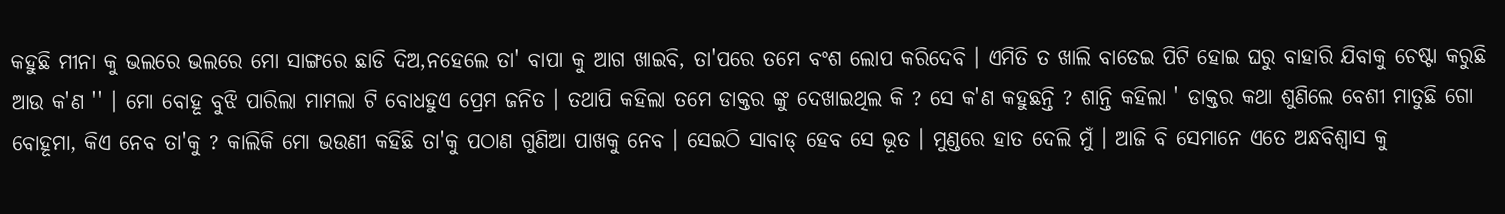କହୁଛି ମୀନା କୁ ଭଲରେ ଭଲରେ ମୋ ସାଙ୍ଗରେ ଛାଡି ଦିଅ,ନହେଲେ ତା' ବାପା କୁ ଆଗ ଖାଇବି, ତା'ପରେ ତମେ ବଂଶ ଲୋପ କରିଦେବି । ଏମିତି ତ ଖାଲି ବାଡେଇ ପିଟି ହୋଇ ଘରୁ ବାହାରି ଯିବାକୁ ଚେଷ୍ଟା କରୁଛି ଆଉ କ'ଣ '' । ମୋ ବୋହୂ ବୁଝି ପାରିଲା ମାମଲା ଟି ବୋଧହୁଏ ପ୍ରେମ ଜନିତ । ତଥାପି କହିଲା ତମେ ଡାକ୍ତର ଙ୍କୁ ଦେଖାଇଥିଲ କି ? ସେ କ'ଣ କହୁଛନ୍ତି ? ଶାନ୍ତି କହିଲା ' ଡାକ୍ତର କଥା ଶୁଣିଲେ ବେଶୀ ମାତୁଛି ଗୋ ବୋହୂମା, କିଏ ନେବ ତା'କୁ ? କାଲିକି ମୋ ଭଉଣୀ କହିଛି ତା'କୁ ପଠାଣ ଗୁଣିଆ ପାଖକୁ ନେବ । ସେଇଠି ସାବାଡ୍ ହେବ ସେ ଭୂତ । ମୁଣ୍ଡରେ ହାତ ଦେଲି ମୁଁ । ଆଜି ବି ସେମାନେ ଏତେ ଅନ୍ଧବିଶ୍ୱାସ କୁ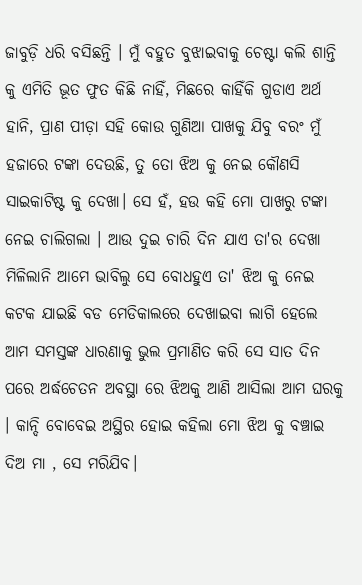ଜାବୁଡ଼ି ଧରି ବସିଛନ୍ତି । ମୁଁ ବହୁତ ବୁଝାଇବାକୁ ଚେଷ୍ଟା କଲି ଶାନ୍ତି କୁ ଏମିତି ଭୂତ ଫୁତ କିଛି ନାହିଁ, ମିଛରେ କାହିଁକି ଗୁଡାଏ ଅର୍ଥ ହାନି, ପ୍ରାଣ ପୀଡ଼ା ସହି କୋଉ ଗୁଣିଆ ପାଖକୁ ଯିବୁ ବରଂ ମୁଁ ହଜାରେ ଟଙ୍କା ଦେଉଛି, ତୁ ତୋ ଝିଅ କୁ ନେଇ କୌଣସି ସାଇକାଟିଷ୍ଟ କୁ ଦେଖା। ସେ ହଁ, ହଉ କହି ମୋ ପାଖରୁ ଟଙ୍କା ନେଇ ଚାଲିଗଲା । ଆଉ ଦୁଇ ଚାରି ଦିନ ଯାଏ ତା'ର ଦେଖା ମିଳିଲାନି ଆମେ ଭାବିଲୁ ସେ ବୋଧହୁଏ ତା' ଝିଅ କୁ ନେଇ କଟକ ଯାଇଛି ବଡ ମେଡିକାଲରେ ଦେଖାଇବା ଲାଗି ହେଲେ ଆମ ସମସ୍ତଙ୍କ ଧାରଣାକୁ ଭୁଲ ପ୍ରମାଣିତ କରି ସେ ସାତ ଦିନ ପରେ ଅର୍ଦ୍ଧଚେତନ ଅବସ୍ଥା ରେ ଝିଅକୁ ଆଣି ଆସିଲା ଆମ ଘରକୁ । କାନ୍ଦି ବୋବେଇ ଅସ୍ଥିର ହୋଇ କହିଲା ମୋ ଝିଅ କୁ ବଞ୍ଚାଇ ଦିଅ ମା , ସେ ମରିଯିବ।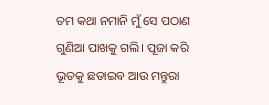ତମ କଥା ନମାନି ମୁଁ ସେ ପଠାଣ ଗୁଣିଆ ପାଖକୁ ଗଲି। ପୂଜା କରି ଭୂତକୁ ଛଡାଇବ ଆଉ ମନ୍ତୁରା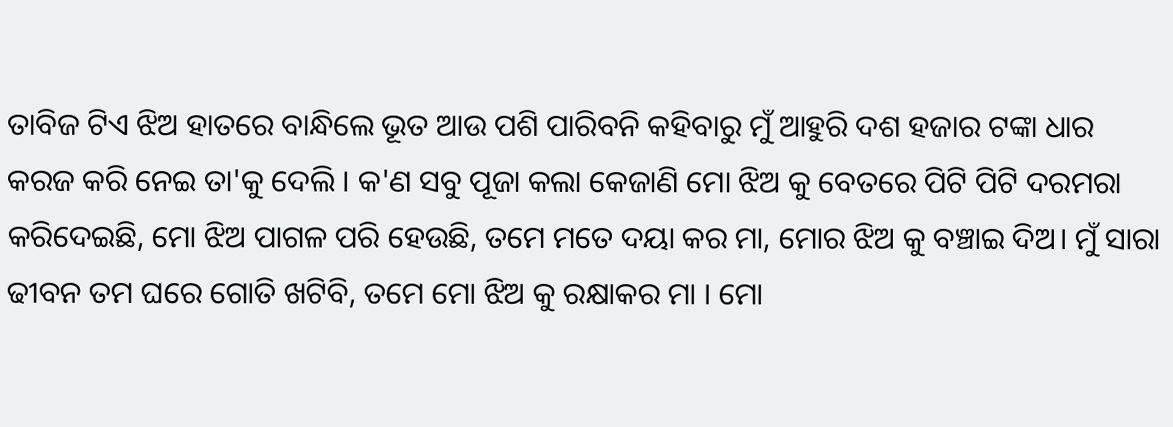ତାବିଜ ଟିଏ ଝିଅ ହାତରେ ବାନ୍ଧିଲେ ଭୂତ ଆଉ ପଶି ପାରିବନି କହିବାରୁ ମୁଁ ଆହୁରି ଦଶ ହଜାର ଟଙ୍କା ଧାର କରଜ କରି ନେଇ ତା'କୁ ଦେଲି । କ'ଣ ସବୁ ପୂଜା କଲା କେଜାଣି ମୋ ଝିଅ କୁ ବେତରେ ପିଟି ପିଟି ଦରମରା କରିଦେଇଛି, ମୋ ଝିଅ ପାଗଳ ପରି ହେଉଛି, ତମେ ମତେ ଦୟା କର ମା, ମୋର ଝିଅ କୁ ବଞ୍ଚାଇ ଦିଅ। ମୁଁ ସାରା ଢୀବନ ତମ ଘରେ ଗୋତି ଖଟିବି, ତମେ ମୋ ଝିଅ କୁ ରକ୍ଷାକର ମା । ମୋ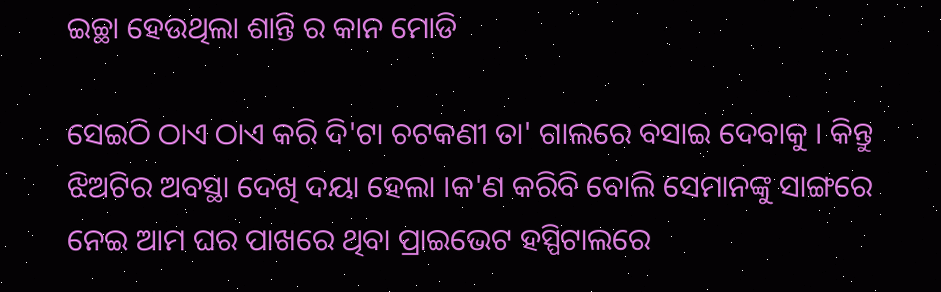ଇଚ୍ଛା ହେଉଥିଲା ଶାନ୍ତି ର କାନ ମୋଡି

ସେଇଠି ଠାଏ ଠାଏ କରି ଦି'ଟା ଚଟକଣୀ ତା' ଗାଲରେ ବସାଇ ଦେବାକୁ । କିନ୍ତୁ ଝିଅଟିର ଅବସ୍ଥା ଦେଖି ଦୟା ହେଲା ।କ'ଣ କରିବି ବୋଲି ସେମାନଙ୍କୁ ସାଙ୍ଗରେ ନେଇ ଆମ ଘର ପାଖରେ ଥିବା ପ୍ରାଇଭେଟ ହସ୍ପିଟାଲରେ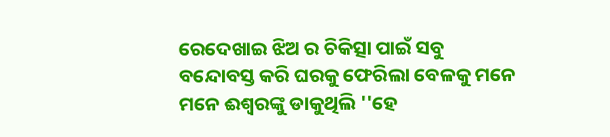ରେଦେଖାଇ ଝିଅ ର ଚିକିତ୍ସା ପାଇଁ ସବୁ ବନ୍ଦୋବସ୍ତ କରି ଘରକୁ ଫେରିଲା ବେଳକୁ ମନେ ମନେ ଈଶ୍ବରଙ୍କୁ ଡାକୁଥିଲି ''ହେ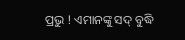ପ୍ରଭୁ ! ଏମାନଙ୍କୁ ସଦ୍ ବୁଦ୍ଧି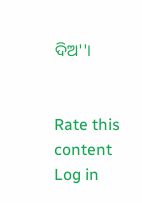ଦିଅ''।


Rate this content
Log in